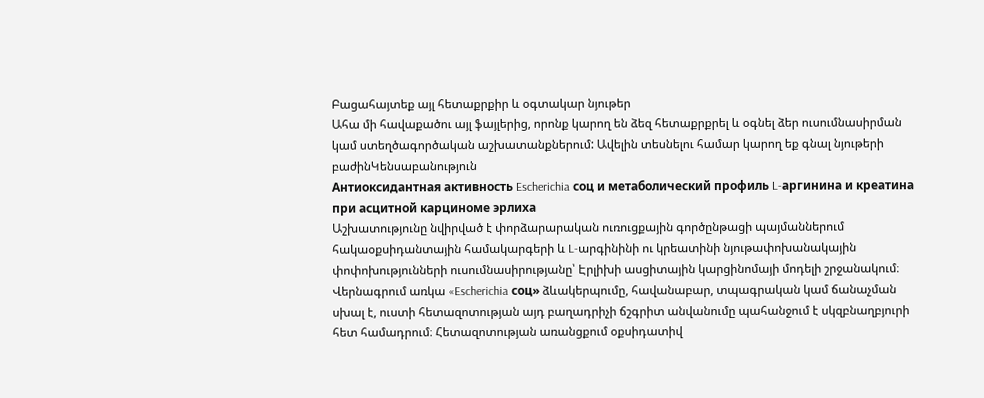Բացահայտեք այլ հետաքրքիր և օգտակար նյութեր
Ահա մի հավաքածու այլ ֆայլերից, որոնք կարող են ձեզ հետաքրքրել և օգնել ձեր ուսումնասիրման կամ ստեղծագործական աշխատանքներում: Ավելին տեսնելու համար կարող եք գնալ նյութերի բաժինԿենսաբանություն
Антиоксидантная активность Escherichia соц и метаболический профиль L-аргинина и креатина при асцитной карциноме эрлиха
Աշխատությունը նվիրված է փորձարարական ուռուցքային գործընթացի պայմաններում հակաօքսիդանտային համակարգերի և L-արգինինի ու կրեատինի նյութափոխանակային փոփոխությունների ուսումնասիրությանը՝ Էրլիխի ասցիտային կարցինոմայի մոդելի շրջանակում։ Վերնագրում առկա «Escherichia соц» ձևակերպումը, հավանաբար, տպագրական կամ ճանաչման սխալ է, ուստի հետազոտության այդ բաղադրիչի ճշգրիտ անվանումը պահանջում է սկզբնաղբյուրի հետ համադրում։ Հետազոտության առանցքում օքսիդատիվ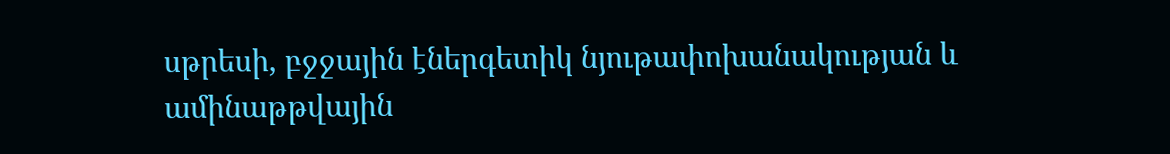սթրեսի, բջջային էներգետիկ նյութափոխանակության և ամինաթթվային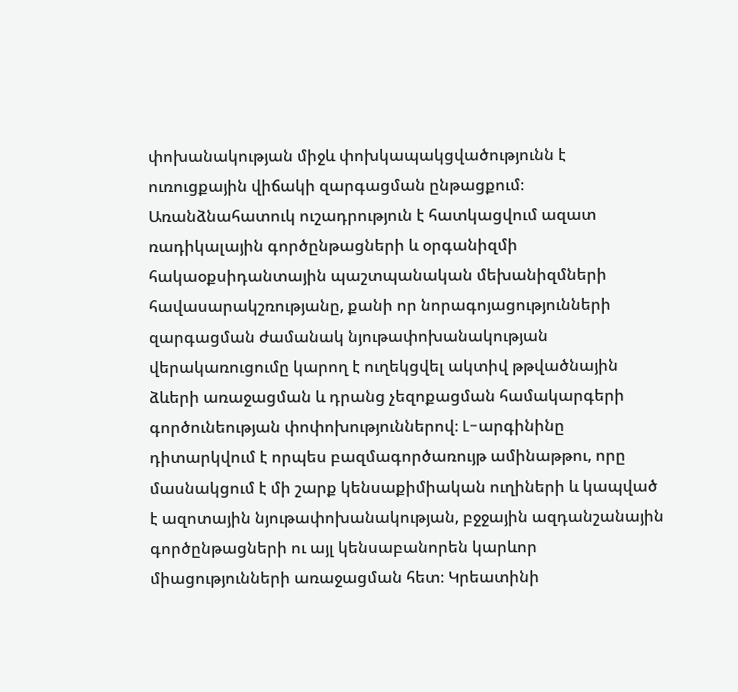փոխանակության միջև փոխկապակցվածությունն է ուռուցքային վիճակի զարգացման ընթացքում։ Առանձնահատուկ ուշադրություն է հատկացվում ազատ ռադիկալային գործընթացների և օրգանիզմի հակաօքսիդանտային պաշտպանական մեխանիզմների հավասարակշռությանը, քանի որ նորագոյացությունների զարգացման ժամանակ նյութափոխանակության վերակառուցումը կարող է ուղեկցվել ակտիվ թթվածնային ձևերի առաջացման և դրանց չեզոքացման համակարգերի գործունեության փոփոխություններով։ L-արգինինը դիտարկվում է որպես բազմագործառույթ ամինաթթու, որը մասնակցում է մի շարք կենսաքիմիական ուղիների և կապված է ազոտային նյութափոխանակության, բջջային ազդանշանային գործընթացների ու այլ կենսաբանորեն կարևոր միացությունների առաջացման հետ։ Կրեատինի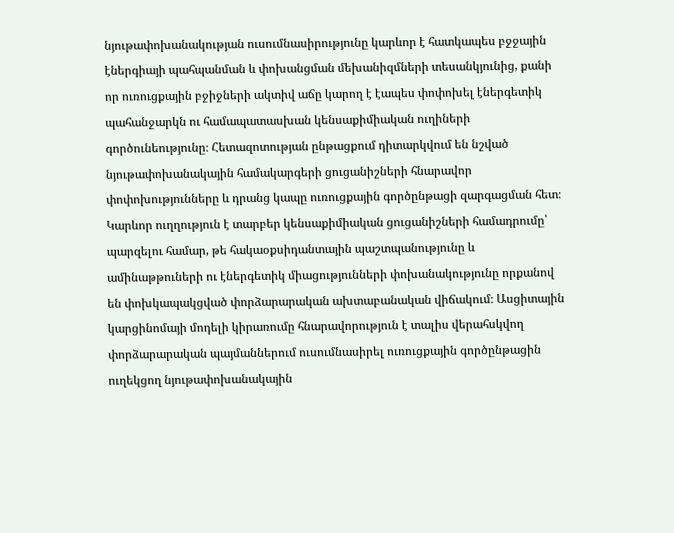նյութափոխանակության ուսումնասիրությունը կարևոր է հատկապես բջջային էներգիայի պահպանման և փոխանցման մեխանիզմների տեսանկյունից, քանի որ ուռուցքային բջիջների ակտիվ աճը կարող է էապես փոփոխել էներգետիկ պահանջարկն ու համապատասխան կենսաքիմիական ուղիների գործունեությունը։ Հետազոտության ընթացքում դիտարկվում են նշված նյութափոխանակային համակարգերի ցուցանիշների հնարավոր փոփոխությունները և դրանց կապը ուռուցքային գործընթացի զարգացման հետ։ Կարևոր ուղղություն է տարբեր կենսաքիմիական ցուցանիշների համադրումը՝ պարզելու համար, թե հակաօքսիդանտային պաշտպանությունը և ամինաթթուների ու էներգետիկ միացությունների փոխանակությունը որքանով են փոխկապակցված փորձարարական ախտաբանական վիճակում։ Ասցիտային կարցինոմայի մոդելի կիրառումը հնարավորություն է տալիս վերահսկվող փորձարարական պայմաններում ուսումնասիրել ուռուցքային գործընթացին ուղեկցող նյութափոխանակային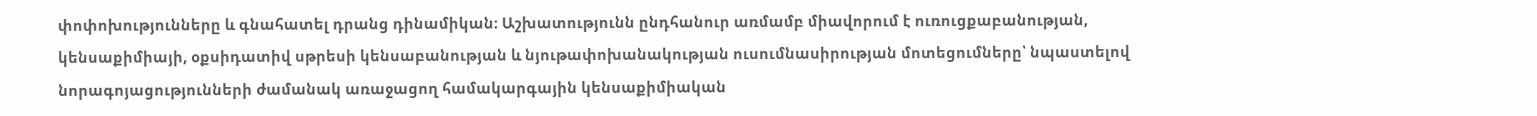փոփոխությունները և գնահատել դրանց դինամիկան։ Աշխատությունն ընդհանուր առմամբ միավորում է ուռուցքաբանության, կենսաքիմիայի, օքսիդատիվ սթրեսի կենսաբանության և նյութափոխանակության ուսումնասիրության մոտեցումները՝ նպաստելով նորագոյացությունների ժամանակ առաջացող համակարգային կենսաքիմիական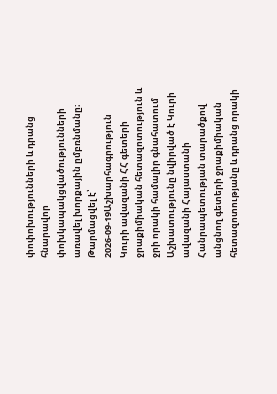փոփոխությունների և դրանց հնարավոր փոխկապակցվածությունների առավել խորքային ըմբռնմանը։
Թարմացվել է՝ 2026-09-19Աշխարհագրություն
Կուրի ավազանի ՀՀ գետերի ջրաքիմիական հետազոտություն և ջրի որակի համալիր գնահատում
Աշխատությունը նվիրված է Կուրի ավազանի Հայաստանի Հանրապետության տարածքով անցնող գետերի ջրաքիմիական հետազոտությանը և դրանց որակի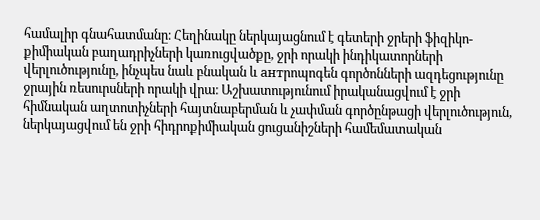համալիր գնահատմանը։ Հեղինակը ներկայացնում է գետերի ջրերի ֆիզիկո-քիմիական բաղադրիչների կառուցվածքը, ջրի որակի ինդիկատորների վերլուծությունը, ինչպես նաև բնական և антրոպոգեն գործոնների ազդեցությունը ջրային ռեսուրսների որակի վրա։ Աշխատությունում իրականացվում է ջրի հիմնական աղտոտիչների հայտնաբերման և չափման գործընթացի վերլուծություն, ներկայացվում են ջրի հիդրոքիմիական ցուցանիշների համեմատական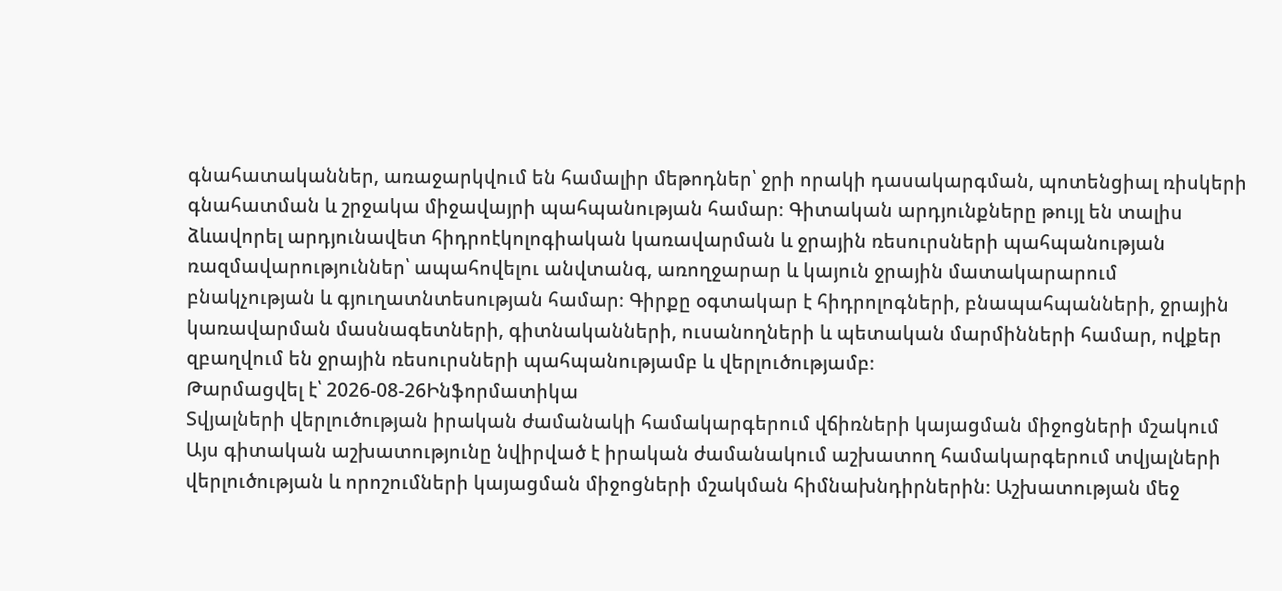գնահատականներ, առաջարկվում են համալիր մեթոդներ՝ ջրի որակի դասակարգման, պոտենցիալ ռիսկերի գնահատման և շրջակա միջավայրի պահպանության համար։ Գիտական արդյունքները թույլ են տալիս ձևավորել արդյունավետ հիդրոէկոլոգիական կառավարման և ջրային ռեսուրսների պահպանության ռազմավարություններ՝ ապահովելու անվտանգ, առողջարար և կայուն ջրային մատակարարում բնակչության և գյուղատնտեսության համար։ Գիրքը օգտակար է հիդրոլոգների, բնապահպանների, ջրային կառավարման մասնագետների, գիտնականների, ուսանողների և պետական մարմինների համար, ովքեր զբաղվում են ջրային ռեսուրսների պահպանությամբ և վերլուծությամբ։
Թարմացվել է՝ 2026-08-26Ինֆորմատիկա
Տվյալների վերլուծության իրական ժամանակի համակարգերում վճիռների կայացման միջոցների մշակում
Այս գիտական աշխատությունը նվիրված է իրական ժամանակում աշխատող համակարգերում տվյալների վերլուծության և որոշումների կայացման միջոցների մշակման հիմնախնդիրներին։ Աշխատության մեջ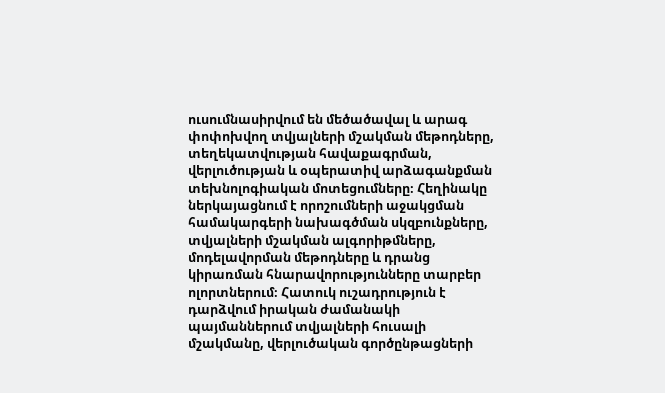ուսումնասիրվում են մեծածավալ և արագ փոփոխվող տվյալների մշակման մեթոդները, տեղեկատվության հավաքագրման, վերլուծության և օպերատիվ արձագանքման տեխնոլոգիական մոտեցումները։ Հեղինակը ներկայացնում է որոշումների աջակցման համակարգերի նախագծման սկզբունքները, տվյալների մշակման ալգորիթմները, մոդելավորման մեթոդները և դրանց կիրառման հնարավորությունները տարբեր ոլորտներում։ Հատուկ ուշադրություն է դարձվում իրական ժամանակի պայմաններում տվյալների հուսալի մշակմանը, վերլուծական գործընթացների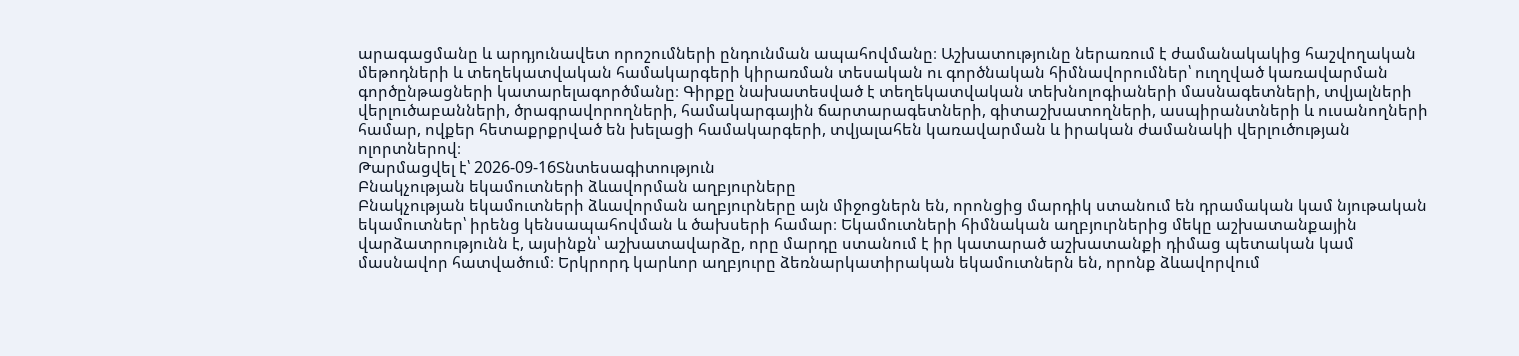արագացմանը և արդյունավետ որոշումների ընդունման ապահովմանը։ Աշխատությունը ներառում է ժամանակակից հաշվողական մեթոդների և տեղեկատվական համակարգերի կիրառման տեսական ու գործնական հիմնավորումներ՝ ուղղված կառավարման գործընթացների կատարելագործմանը։ Գիրքը նախատեսված է տեղեկատվական տեխնոլոգիաների մասնագետների, տվյալների վերլուծաբանների, ծրագրավորողների, համակարգային ճարտարագետների, գիտաշխատողների, ասպիրանտների և ուսանողների համար, ովքեր հետաքրքրված են խելացի համակարգերի, տվյալահեն կառավարման և իրական ժամանակի վերլուծության ոլորտներով։
Թարմացվել է՝ 2026-09-16Տնտեսագիտություն
Բնակչության եկամուտների ձևավորման աղբյուրները
Բնակչության եկամուտների ձևավորման աղբյուրները այն միջոցներն են, որոնցից մարդիկ ստանում են դրամական կամ նյութական եկամուտներ՝ իրենց կենսապահովման և ծախսերի համար։ Եկամուտների հիմնական աղբյուրներից մեկը աշխատանքային վարձատրությունն է, այսինքն՝ աշխատավարձը, որը մարդը ստանում է իր կատարած աշխատանքի դիմաց պետական կամ մասնավոր հատվածում։ Երկրորդ կարևոր աղբյուրը ձեռնարկատիրական եկամուտներն են, որոնք ձևավորվում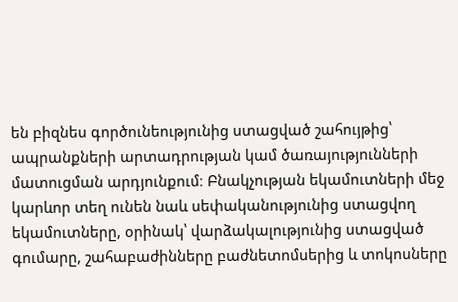են բիզնես գործունեությունից ստացված շահույթից՝ ապրանքների արտադրության կամ ծառայությունների մատուցման արդյունքում։ Բնակչության եկամուտների մեջ կարևոր տեղ ունեն նաև սեփականությունից ստացվող եկամուտները, օրինակ՝ վարձակալությունից ստացված գումարը, շահաբաժինները բաժնետոմսերից և տոկոսները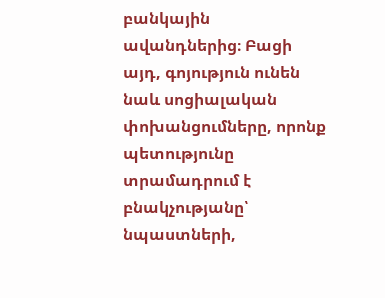բանկային ավանդներից։ Բացի այդ, գոյություն ունեն նաև սոցիալական փոխանցումները, որոնք պետությունը տրամադրում է բնակչությանը՝ նպաստների,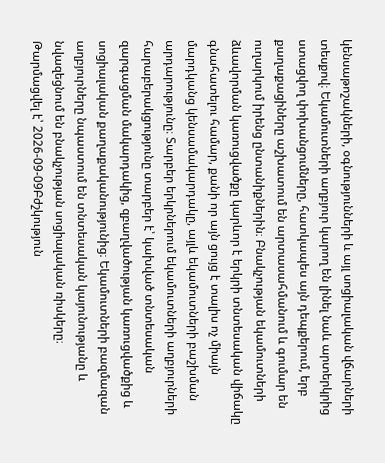կենսաթոշակների, օգնությունների և այլ սոցիալական վճարների տեսքով։ Եկամուտների աղբյուր կարող են լինել նաև արտերկրից ստացվող փոխանցումները, հատկապես այն դեպքերում, երբ քաղաքացիները աշխատում են արտասահմանում և գումար են ուղարկում իրենց ընտանիքներին։ Բնակչության եկամուտների ձևավորման կառուցվածքը կարևոր է երկրի տնտեսական վիճակը գնահատելու համար, քանի որ այն ցույց է տալիս ոչ միայն մարդկանց կենսամակարդակը, այլև եկամուտների բաշխման արդարությունը։ Տարբեր երկրներում եկամուտների աղբյուրների հարաբերակցությունը տարբեր է՝ կախված տնտեսական զարգացման մակարդակից, զբաղվածության կառուցվածքից և սոցիալական քաղաքականությունից։ Եկամուտների բազմազան աղբյուրները նպաստում են տնտեսական կայունությանը և նվազեցնում են բնակչության սոցիալական ռիսկերը։
Թարմացվել է՝ 2026-09-09Բժշկություն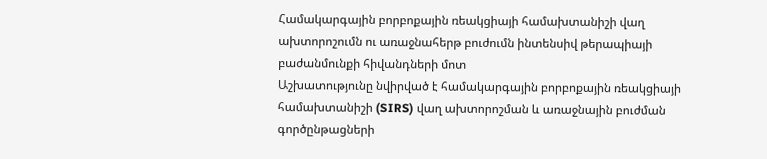Համակարգային բորբոքային ռեակցիայի համախտանիշի վաղ ախտորոշումն ու առաջնահերթ բուժումն ինտենսիվ թերապիայի բաժանմունքի հիվանդների մոտ
Աշխատությունը նվիրված է համակարգային բորբոքային ռեակցիայի համախտանիշի (SIRS) վաղ ախտորոշման և առաջնային բուժման գործընթացների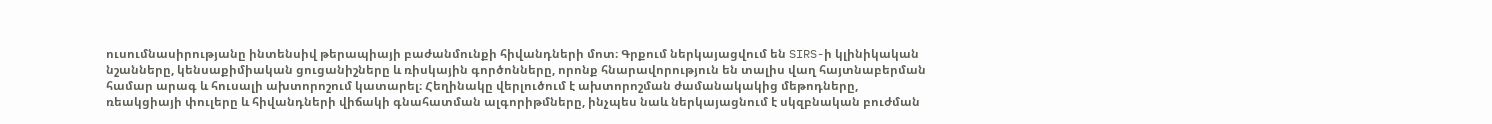ուսումնասիրությանը ինտենսիվ թերապիայի բաժանմունքի հիվանդների մոտ։ Գրքում ներկայացվում են SIRS-ի կլինիկական նշանները, կենսաքիմիական ցուցանիշները և ռիսկային գործոնները, որոնք հնարավորություն են տալիս վաղ հայտնաբերման համար արագ և հուսալի ախտորոշում կատարել։ Հեղինակը վերլուծում է ախտորոշման ժամանակակից մեթոդները, ռեակցիայի փուլերը և հիվանդների վիճակի գնահատման ալգորիթմները, ինչպես նաև ներկայացնում է սկզբնական բուժման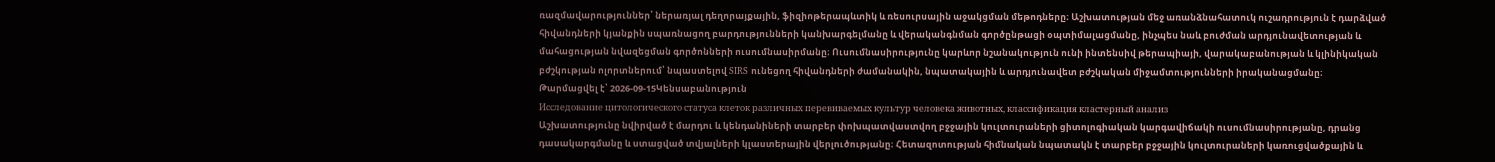ռազմավարություններ՝ ներառյալ դեղորայքային, ֆիզիոթերապևտիկ և ռեսուրսային աջակցման մեթոդները։ Աշխատության մեջ առանձնահատուկ ուշադրություն է դարձված հիվանդների կյանքին սպառնացող բարդությունների կանխարգելմանը և վերականգնման գործընթացի օպտիմալացմանը, ինչպես նաև բուժման արդյունավետության և մահացության նվազեցման գործոնների ուսումնասիրմանը։ Ուսումնասիրությունը կարևոր նշանակություն ունի ինտենսիվ թերապիայի, վարակաբանության և կլինիկական բժշկության ոլորտներում՝ նպաստելով SIRS ունեցող հիվանդների ժամանակին, նպատակային և արդյունավետ բժշկական միջամտությունների իրականացմանը։
Թարմացվել է՝ 2026-09-15Կենսաբանություն
Исследование цитологического статуса клеток различных перевиваемых культур человека животных, классификация кластерный анализ
Աշխատությունը նվիրված է մարդու և կենդանիների տարբեր փոխպատվաստվող բջջային կուլտուրաների ցիտոլոգիական կարգավիճակի ուսումնասիրությանը, դրանց դասակարգմանը և ստացված տվյալների կլաստերային վերլուծությանը։ Հետազոտության հիմնական նպատակն է տարբեր բջջային կուլտուրաների կառուցվածքային և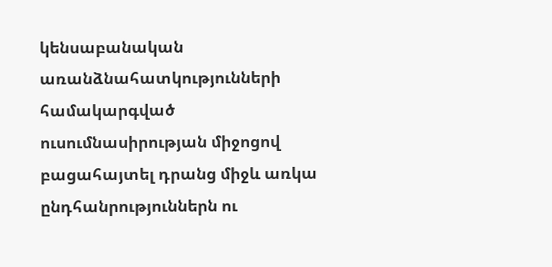կենսաբանական առանձնահատկությունների համակարգված ուսումնասիրության միջոցով բացահայտել դրանց միջև առկա ընդհանրություններն ու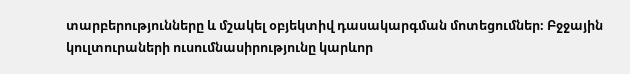տարբերությունները և մշակել օբյեկտիվ դասակարգման մոտեցումներ։ Բջջային կուլտուրաների ուսումնասիրությունը կարևոր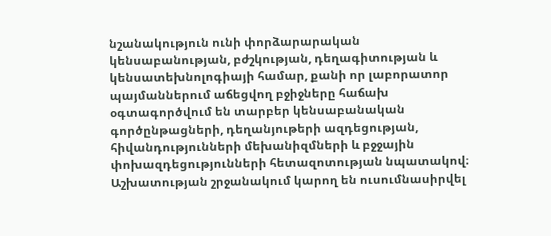նշանակություն ունի փորձարարական կենսաբանության, բժշկության, դեղագիտության և կենսատեխնոլոգիայի համար, քանի որ լաբորատոր պայմաններում աճեցվող բջիջները հաճախ օգտագործվում են տարբեր կենսաբանական գործընթացների, դեղանյութերի ազդեցության, հիվանդությունների մեխանիզմների և բջջային փոխազդեցությունների հետազոտության նպատակով։ Աշխատության շրջանակում կարող են ուսումնասիրվել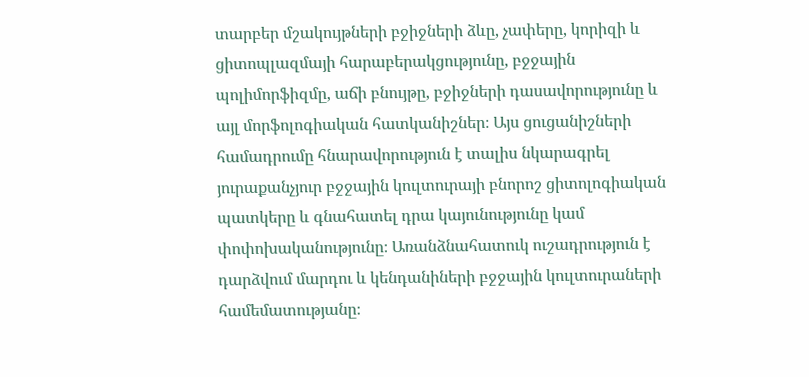տարբեր մշակույթների բջիջների ձևը, չափերը, կորիզի և ցիտոպլազմայի հարաբերակցությունը, բջջային պոլիմորֆիզմը, աճի բնույթը, բջիջների դասավորությունը և այլ մորֆոլոգիական հատկանիշներ։ Այս ցուցանիշների համադրումը հնարավորություն է տալիս նկարագրել յուրաքանչյուր բջջային կուլտուրայի բնորոշ ցիտոլոգիական պատկերը և գնահատել դրա կայունությունը կամ փոփոխականությունը։ Առանձնահատուկ ուշադրություն է դարձվում մարդու և կենդանիների բջջային կուլտուրաների համեմատությանը։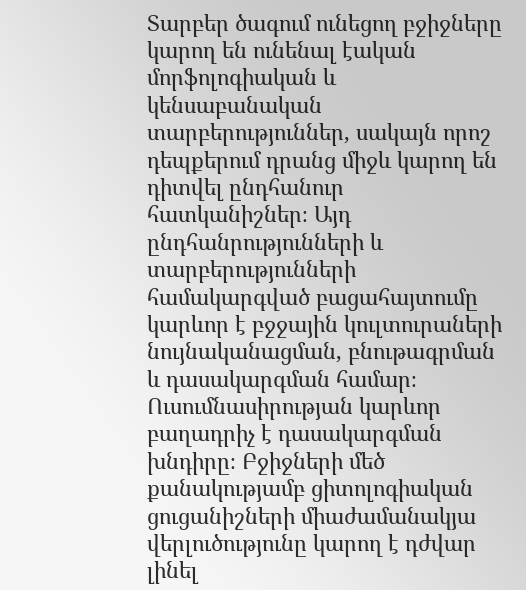Տարբեր ծագում ունեցող բջիջները կարող են ունենալ էական մորֆոլոգիական և կենսաբանական տարբերություններ, սակայն որոշ դեպքերում դրանց միջև կարող են դիտվել ընդհանուր հատկանիշներ։ Այդ ընդհանրությունների և տարբերությունների համակարգված բացահայտումը կարևոր է բջջային կուլտուրաների նույնականացման, բնութագրման և դասակարգման համար։ Ուսումնասիրության կարևոր բաղադրիչ է դասակարգման խնդիրը։ Բջիջների մեծ քանակությամբ ցիտոլոգիական ցուցանիշների միաժամանակյա վերլուծությունը կարող է դժվար լինել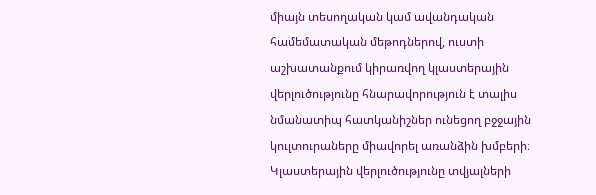միայն տեսողական կամ ավանդական համեմատական մեթոդներով, ուստի աշխատանքում կիրառվող կլաստերային վերլուծությունը հնարավորություն է տալիս նմանատիպ հատկանիշներ ունեցող բջջային կուլտուրաները միավորել առանձին խմբերի։ Կլաստերային վերլուծությունը տվյալների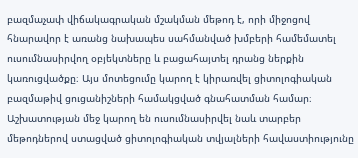բազմաչափ վիճակագրական մշակման մեթոդ է, որի միջոցով հնարավոր է առանց նախապես սահմանված խմբերի համեմատել ուսումնասիրվող օբյեկտները և բացահայտել դրանց ներքին կառուցվածքը։ Այս մոտեցումը կարող է կիրառվել ցիտոլոգիական բազմաթիվ ցուցանիշների համակցված գնահատման համար։ Աշխատության մեջ կարող են ուսումնասիրվել նաև տարբեր մեթոդներով ստացված ցիտոլոգիական տվյալների հավաստիությունը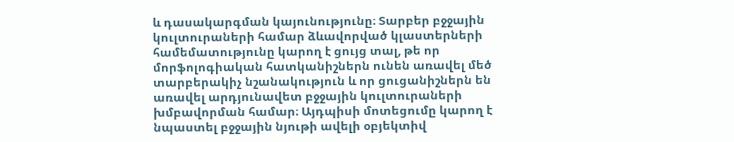և դասակարգման կայունությունը։ Տարբեր բջջային կուլտուրաների համար ձևավորված կլաստերների համեմատությունը կարող է ցույց տալ, թե որ մորֆոլոգիական հատկանիշներն ունեն առավել մեծ տարբերակիչ նշանակություն և որ ցուցանիշներն են առավել արդյունավետ բջջային կուլտուրաների խմբավորման համար։ Այդպիսի մոտեցումը կարող է նպաստել բջջային նյութի ավելի օբյեկտիվ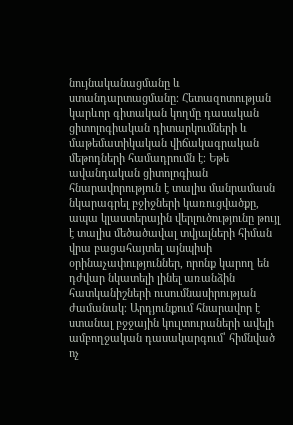նույնականացմանը և ստանդարտացմանը։ Հետազոտության կարևոր գիտական կողմը դասական ցիտոլոգիական դիտարկումների և մաթեմատիկական վիճակագրական մեթոդների համադրումն է։ Եթե ավանդական ցիտոլոգիան հնարավորություն է տալիս մանրամասն նկարագրել բջիջների կառուցվածքը, ապա կլաստերային վերլուծությունը թույլ է տալիս մեծածավալ տվյալների հիման վրա բացահայտել այնպիսի օրինաչափություններ, որոնք կարող են դժվար նկատելի լինել առանձին հատկանիշների ուսումնասիրության ժամանակ։ Արդյունքում հնարավոր է ստանալ բջջային կուլտուրաների ավելի ամբողջական դասակարգում՝ հիմնված ոչ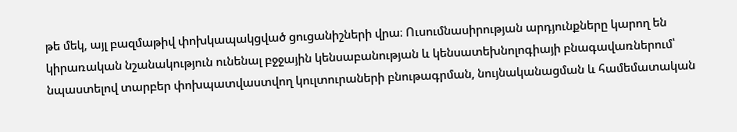թե մեկ, այլ բազմաթիվ փոխկապակցված ցուցանիշների վրա։ Ուսումնասիրության արդյունքները կարող են կիրառական նշանակություն ունենալ բջջային կենսաբանության և կենսատեխնոլոգիայի բնագավառներում՝ նպաստելով տարբեր փոխպատվաստվող կուլտուրաների բնութագրման, նույնականացման և համեմատական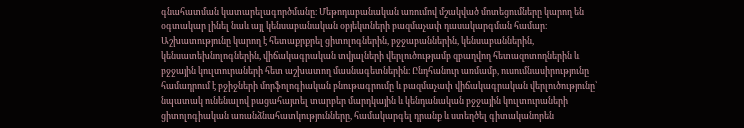գնահատման կատարելագործմանը։ Մեթոդաբանական առումով մշակված մոտեցումները կարող են օգտակար լինել նաև այլ կենսաբանական օբյեկտների բազմաչափ դասակարգման համար։ Աշխատությունը կարող է հետաքրքրել ցիտոլոգներին, բջջաբաններին, կենսաբաններին, կենսատեխնոլոգներին, վիճակագրական տվյալների վերլուծությամբ զբաղվող հետազոտողներին և բջջային կուլտուրաների հետ աշխատող մասնագետներին։ Ընդհանուր առմամբ, ուսումնասիրությունը համադրում է բջիջների մորֆոլոգիական բնութագրումը և բազմաչափ վիճակագրական վերլուծությունը՝ նպատակ ունենալով բացահայտել տարբեր մարդկային և կենդանական բջջային կուլտուրաների ցիտոլոգիական առանձնահատկությունները, համակարգել դրանք և ստեղծել գիտականորեն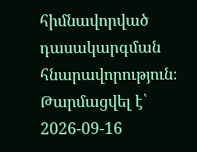հիմնավորված դասակարգման հնարավորություն։
Թարմացվել է՝ 2026-09-16